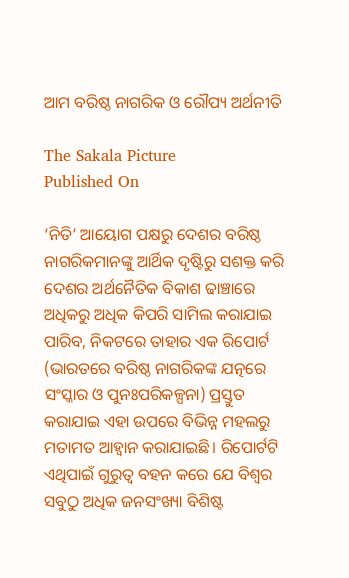ଆମ ବରିଷ୍ଠ ନାଗରିକ ଓ ରୌପ୍ୟ ଅର୍ଥନୀତି

The Sakala Picture
Published On

‘ନିତି’ ଆୟୋଗ ପକ୍ଷରୁ ଦେଶର ବରିଷ୍ଠ ନାଗରିକମାନଙ୍କୁ ଆର୍ଥିକ ଦୃଷ୍ଟିରୁ ସଶକ୍ତ କରି ଦେଶର ଅର୍ଥନୈତିକ ବିକାଶ ଢାଞ୍ଚାରେ ଅଧିକରୁ ଅଧିକ କିପରି ସାମିଲ କରାଯାଇ ପାରିବ, ନିକଟରେ ତାହାର ଏକ ରିପୋର୍ଟ (ଭାରତରେ ବରିଷ୍ଠ ନାଗରିକଙ୍କ ଯତ୍ନରେ ସଂସ୍କାର ଓ ପୁନଃପରିକଳ୍ପନା) ପ୍ରସ୍ତୁତ କରାଯାଇ ଏହା ଉପରେ ବିଭିନ୍ନ ମହଲରୁ ମତାମତ ଆହ୍ୱାନ କରାଯାଇଛି। ରିପୋର୍ଟଟି ଏଥିପାଇଁ ଗୁରୁତ୍ୱ ବହନ କରେ ଯେ ବିଶ୍ୱର ସବୁଠୁ ଅଧିକ ଜନସଂଖ୍ୟା ବିଶିଷ୍ଟ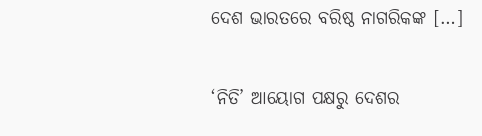ଦେଶ ଭାରତରେ ବରିଷ୍ଠ ନାଗରିକଙ୍କ […]

‘ନିତି’ ଆୟୋଗ ପକ୍ଷରୁ ଦେଶର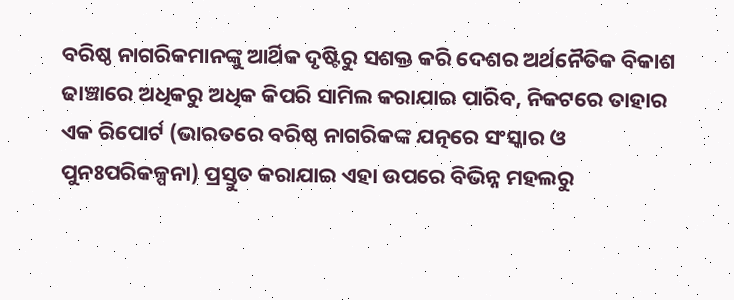ବରିଷ୍ଠ ନାଗରିକମାନଙ୍କୁ ଆର୍ଥିକ ଦୃଷ୍ଟିରୁ ସଶକ୍ତ କରି ଦେଶର ଅର୍ଥନୈତିକ ବିକାଶ ଢାଞ୍ଚାରେ ଅଧିକରୁ ଅଧିକ କିପରି ସାମିଲ କରାଯାଇ ପାରିବ, ନିକଟରେ ତାହାର ଏକ ରିପୋର୍ଟ (ଭାରତରେ ବରିଷ୍ଠ ନାଗରିକଙ୍କ ଯତ୍ନରେ ସଂସ୍କାର ଓ ପୁନଃପରିକଳ୍ପନା) ପ୍ରସ୍ତୁତ କରାଯାଇ ଏହା ଉପରେ ବିଭିନ୍ନ ମହଲରୁ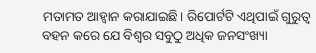ମତାମତ ଆହ୍ୱାନ କରାଯାଇଛି। ରିପୋର୍ଟଟି ଏଥିପାଇଁ ଗୁରୁତ୍ୱ ବହନ କରେ ଯେ ବିଶ୍ୱର ସବୁଠୁ ଅଧିକ ଜନସଂଖ୍ୟା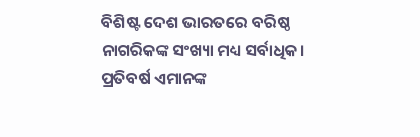ବିଶିଷ୍ଟ ଦେଶ ଭାରତରେ ବରିଷ୍ଠ ନାଗରିକଙ୍କ ସଂଖ୍ୟା ମଧ୍ୟ ସର୍ବାଧିକ। ପ୍ରତିବର୍ଷ ଏମାନଙ୍କ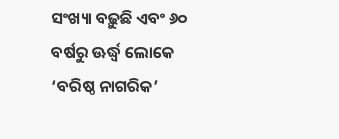ସଂଖ୍ୟା ବଢ଼ୁଛି ଏବଂ ୬୦ ବର୍ଷରୁ ଊର୍ଦ୍ଧ୍ବ ଲୋକେ ‘ବରିଷ୍ଠ ନାଗରିକ’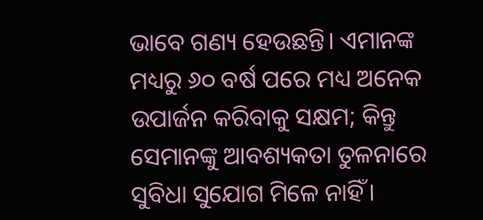ଭାବେ ଗଣ୍ୟ ହେଉଛନ୍ତି। ଏମାନଙ୍କ ମଧ୍ୟରୁ ୬୦ ବର୍ଷ ପରେ ମଧ୍ୟ ଅନେକ ଉପାର୍ଜନ କରିବାକୁ ସକ୍ଷମ; କିନ୍ତୁ ସେମାନଙ୍କୁ ଆବଶ୍ୟକତା ତୁଳନାରେ ସୁବିଧା ସୁଯୋଗ ମିଳେ ନାହିଁ।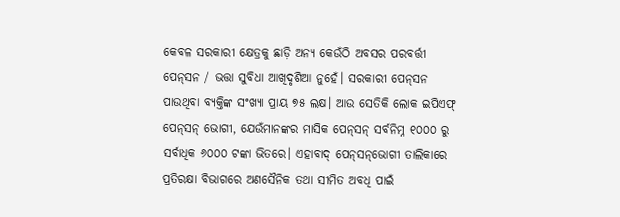କେବଳ ସରକାରୀ କ୍ଷେତ୍ରକୁ ଛାଡ଼ି ଅନ୍ୟ କେଉଁଠି ଅବସର ପରବର୍ତ୍ତୀ ପେନ୍‌‌ସନ / ଭତ୍ତା ସୁବିଧା ଆଖିଦୃଶିଆ ନୁହେଁ। ସରକାରୀ ପେନ୍‌‌ସନ ପାଉଥିବା ବ୍ୟକ୍ତିଙ୍କ ସଂଖ୍ୟା ପ୍ରାୟ ୭୫ ଲକ୍ଷ। ଆଉ ସେତିକି ଲୋକ ଇପିଏଫ୍‌‌ ପେନ୍‌‌ସନ୍‌‌ ଭୋଗୀ, ଯେଉଁମାନଙ୍କର ମାସିକ ପେନ୍‌‌ସନ୍‌‌ ସର୍ବନିମ୍ନ ୧୦୦୦ ରୁ ସର୍ବାଧିକ ୬୦୦୦ ଟଙ୍କା ଭିତରେ। ଏହାବାଦ୍‌‌ ପେନ୍‌‌ସନ୍‌‌ଭୋଗୀ ତାଲିକାରେ ପ୍ରତିରକ୍ଷା ବିଭାଗରେ ଅଣସୈନିକ ତଥା ସୀମିତ ଅବଧି ପାଇଁ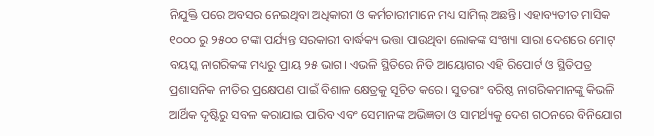ନିଯୁକ୍ତି ପରେ ଅବସର ନେଇଥିବା ଅଧିକାରୀ ଓ କର୍ମଚାରୀମାନେ ମଧ୍ୟ ସାମିଲ୍‌‌ ଅଛନ୍ତି। ଏହାବ୍ୟତୀତ ମାସିକ ୧୦୦୦ ରୁ ୨୫୦୦ ଟଙ୍କା ପର୍ଯ୍ୟନ୍ତ ସରକାରୀ ବାର୍ଦ୍ଧକ୍ୟ ଭତ୍ତା ପାଉଥିବା ଲୋକଙ୍କ ସଂଖ୍ୟା ସାରା ଦେଶରେ ମୋଟ୍‌‌ ବୟସ୍କ ନାଗରିକଙ୍କ ମଧ୍ୟରୁ ପ୍ରାୟ ୨୫ ଭାଗ। ଏଭଳି ସ୍ଥିତିରେ ନିତି ଆୟୋଗର ଏହି ରିପୋର୍ଟ ଓ ସ୍ଥିତିପତ୍ର ପ୍ରଶାସନିକ ନୀତିର ପ୍ରକ୍ଷେପଣ ପାଇଁ ବିଶାଳ କ୍ଷେତ୍ରକୁ ସୂଚିତ କରେ। ସୁତରାଂ ବରିଷ୍ଠ ନାଗରିକମାନଙ୍କୁ କିଭଳି ଆର୍ଥିକ ଦୃଷ୍ଟିରୁ ସବଳ କରାଯାଇ ପାରିବ ଏବଂ ସେମାନଙ୍କ ଅଭିଜ୍ଞତା ଓ ସାମର୍ଥ୍ୟକୁ ଦେଶ ଗଠନରେ ବିନିଯୋଗ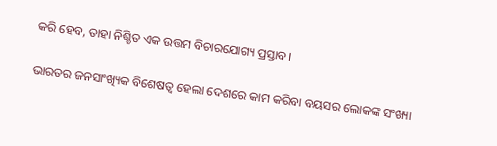କରି ହେବ, ତାହା ନିଶ୍ଚିତ ଏକ ଉତ୍ତମ ବିଚାରଯୋଗ୍ୟ ପ୍ରସ୍ତାବ।

ଭାରତର ଜନସାଂଖ୍ୟିକ ବିଶେଷତ୍ୱ ହେଲା ଦେଶରେ କାମ କରିବା ବୟସର ଲୋକଙ୍କ ସଂଖ୍ୟା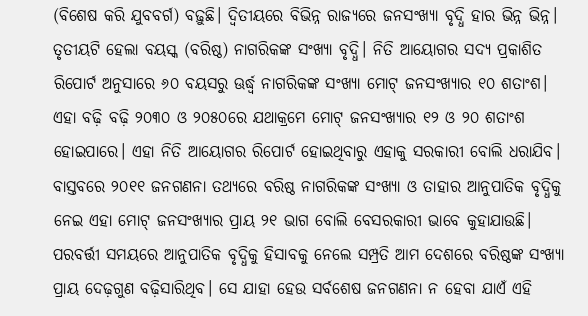(ବିଶେଷ କରି ଯୁବବର୍ଗ) ବଢ଼ୁଛି। ଦ୍ୱିତୀୟରେ ବିଭିନ୍ନ ରାଜ୍ୟରେ ଜନସଂଖ୍ୟା ବୃଦ୍ଧି ହାର ଭିନ୍ନ ଭିନ୍ନ। ତୃତୀୟଟି ହେଲା ବୟସ୍କ (ବରିଷ୍ଠ) ନାଗରିକଙ୍କ ସଂଖ୍ୟା ବୃଦ୍ଧି। ନିତି ଆୟୋଗର ସଦ୍ୟ ପ୍ରକାଶିତ ରିପୋର୍ଟ ଅନୁସାରେ ୬୦ ବୟସରୁ ଊର୍ଦ୍ଧ୍ବ ନାଗରିକଙ୍କ ସଂଖ୍ୟା ମୋଟ୍‌‌ ଜନସଂଖ୍ୟାର ୧୦ ଶତାଂଶ। ଏହା ବଢ଼ି ବଢ଼ି ୨୦୩୦ ଓ ୨୦୫୦ରେ ଯଥାକ୍ରମେ ମୋଟ୍‌‌ ଜନସଂଖ୍ୟାର ୧୨ ଓ ୨୦ ଶତାଂଶ ହୋଇପାରେ। ଏହା ନିତି ଆୟୋଗର ରିପୋର୍ଟ ହୋଇଥିବାରୁ ଏହାକୁ ସରକାରୀ ବୋଲି ଧରାଯିବ। ବାସ୍ତବରେ ୨୦୧୧ ଜନଗଣନା ତଥ୍ୟରେ ବରିଷ୍ଠ ନାଗରିକଙ୍କ ସଂଖ୍ୟା ଓ ତାହାର ଆନୁପାତିକ ବୃଦ୍ଧିକୁ ନେଇ ଏହା ମୋଟ୍‌‌ ଜନସଂଖ୍ୟାର ପ୍ରାୟ ୨୧ ଭାଗ ବୋଲି ବେସରକାରୀ ଭାବେ କୁହାଯାଉଛି। ପରବର୍ତ୍ତୀ ସମୟରେ ଆନୁପାତିକ ବୃଦ୍ଧିକୁ ହିସାବକୁ ନେଲେ ସମ୍ପ୍ରତି ଆମ ଦେଶରେ ବରିଷ୍ଠଙ୍କ ସଂଖ୍ୟା ପ୍ରାୟ ଦେଢ଼ଗୁଣ ବଢ଼ିସାରିଥିବ। ସେ ଯାହା ହେଉ ସର୍ବଶେଷ ଜନଗଣନା ନ ହେବା ଯାଏଁ ଏହି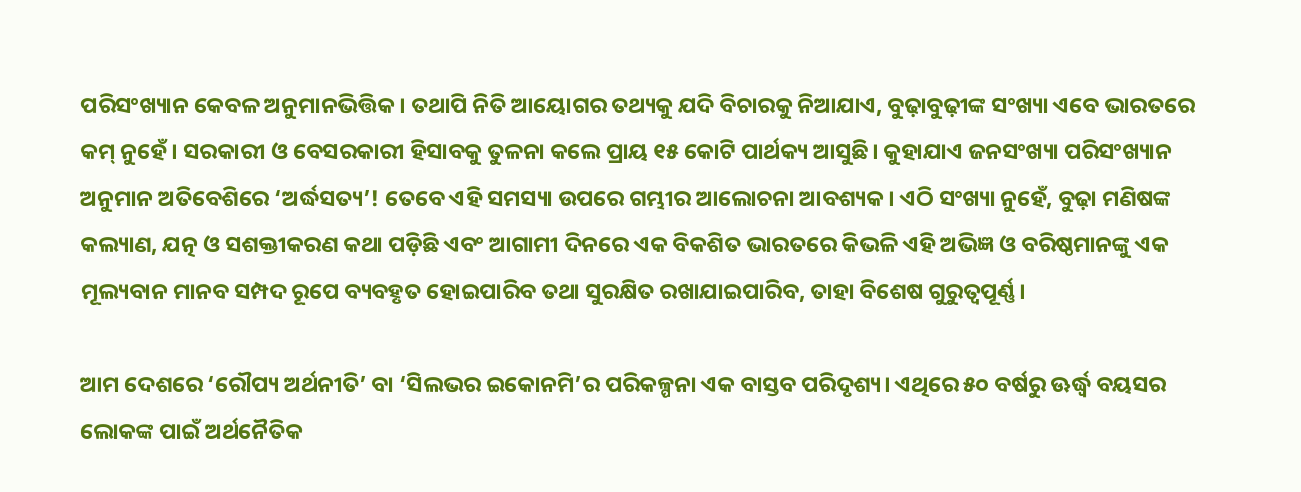ପରିସଂଖ୍ୟାନ କେବଳ ଅନୁମାନଭିତ୍ତିକ। ତଥାପି ନିତି ଆୟୋଗର ତଥ୍ୟକୁ ଯଦି ବିଚାରକୁ ନିଆଯାଏ, ବୁଢ଼ାବୁଢ଼ୀଙ୍କ ସଂଖ୍ୟା ଏବେ ଭାରତରେ କମ୍‌‌ ନୁହେଁ। ସରକାରୀ ଓ ବେସରକାରୀ ହିସାବକୁ ତୁଳନା କଲେ ପ୍ରାୟ ୧୫ କୋଟି ପାର୍ଥକ୍ୟ ଆସୁଛି। କୁହାଯାଏ ଜନସଂଖ୍ୟା ପରିସଂଖ୍ୟାନ ଅନୁମାନ ଅତିବେଶିରେ ‘ଅର୍ଦ୍ଧସତ୍ୟ’! ତେବେ ଏହି ସମସ୍ୟା ଉପରେ ଗମ୍ଭୀର ଆଲୋଚନା ଆବଶ୍ୟକ। ଏଠି ସଂଖ୍ୟା ନୁହେଁ, ବୁଢ଼ା ମଣିଷଙ୍କ କଲ୍ୟାଣ, ଯତ୍ନ ଓ ସଶକ୍ତୀକରଣ କଥା ପଡ଼ିଛି ଏବଂ ଆଗାମୀ ଦିନରେ ଏକ ବିକଶିତ ଭାରତରେ କିଭଳି ଏହି ଅଭିଜ୍ଞ ଓ ବରିଷ୍ଠମାନଙ୍କୁ ଏକ ମୂଲ୍ୟବାନ ମାନବ ସମ୍ପଦ ରୂପେ ବ୍ୟବହୃତ ହୋଇପାରିବ ତଥା ସୁରକ୍ଷିତ ରଖାଯାଇପାରିବ, ତାହା ବିଶେଷ ଗୁରୁତ୍ୱପୂର୍ଣ୍ଣ।

ଆମ ଦେଶରେ ‘ରୌପ୍ୟ ଅର୍ଥନୀତି’ ବା ‘ସିଲଭର ଇକୋନମି’ର ପରିକଳ୍ପନା ଏକ ବାସ୍ତବ ପରିଦୃଶ୍ୟ। ଏଥିରେ ୫୦ ବର୍ଷରୁ ଊର୍ଦ୍ଧ୍ବ ବୟସର ଲୋକଙ୍କ ପାଇଁ ଅର୍ଥନୈତିକ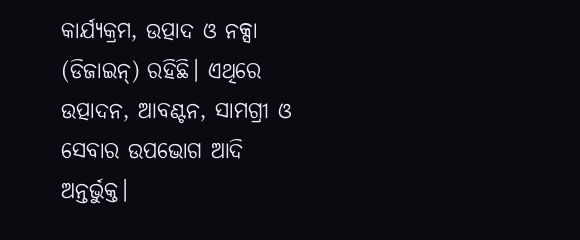କାର୍ଯ୍ୟକ୍ରମ, ଉତ୍ପାଦ ଓ ନକ୍ସା (ଡିଜାଇନ୍‌‌) ରହିଛି। ଏଥିରେ ଉତ୍ପାଦନ, ଆବଣ୍ଟନ, ସାମଗ୍ରୀ ଓ ସେବାର ଉପଭୋଗ ଆଦି ଅନ୍ତର୍ଭୁକ୍ତ।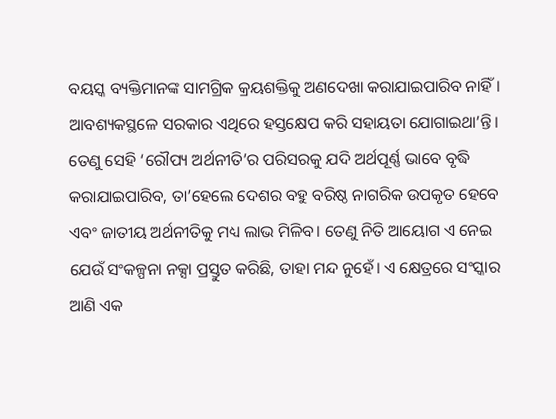ବୟସ୍କ ବ୍ୟକ୍ତିମାନଙ୍କ ସାମଗ୍ରିକ କ୍ରୟଶକ୍ତିକୁ ଅଣଦେଖା କରାଯାଇପାରିବ ନାହିଁ। ଆବଶ୍ୟକସ୍ଥଳେ ସରକାର ଏଥିରେ ହସ୍ତକ୍ଷେପ କରି ସହାୟତା ଯୋଗାଇଥା’ନ୍ତି। ତେଣୁ ସେହି ‘ରୌପ୍ୟ ଅର୍ଥନୀତି’ର ପରିସରକୁ ଯଦି ଅର୍ଥପୂର୍ଣ୍ଣ ଭାବେ ବୃଦ୍ଧି କରାଯାଇପାରିବ, ତା’ହେଲେ ଦେଶର ବହୁ ବରିଷ୍ଠ ନାଗରିକ ଉପକୃତ ହେବେ ଏବଂ ଜାତୀୟ ଅର୍ଥନୀତିକୁ ମଧ୍ୟ ଲାଭ ମିଳିବ। ତେଣୁ ନିତି ଆୟୋଗ ଏ ନେଇ ଯେଉଁ ସଂକଳ୍ପନା ନକ୍ସା ପ୍ରସ୍ତୁତ କରିଛି, ତାହା ମନ୍ଦ ନୁହେଁ। ଏ କ୍ଷେତ୍ରରେ ସଂସ୍କାର ଆଣି ଏକ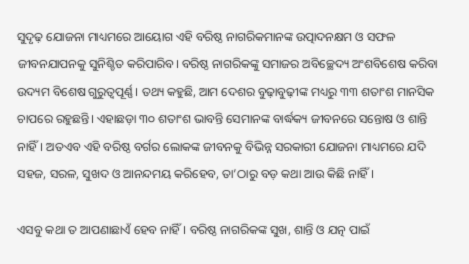ସୁଦୃଢ଼ ଯୋଜନା ମାଧ୍ୟମରେ ଆୟୋଗ ଏହି ବରିଷ୍ଠ ନାଗରିକମାନଙ୍କ ଉତ୍ପାଦନକ୍ଷମ ଓ ସଫଳ ଜୀବନଯାପନକୁ ସୁନିଶ୍ଚିତ କରିପାରିବ। ବରିଷ୍ଠ ନାଗରିକଙ୍କୁ ସମାଜର ଅବିଚ୍ଛେଦ୍ୟ ଅଂଶବିଶେଷ କରିବା ଉଦ୍ୟମ ବିଶେଷ ଗୁରୁତ୍ୱପୂର୍ଣ୍ଣ। ତଥ୍ୟ କହୁଛି, ଆମ ଦେଶର ବୁଢ଼ାବୁଢ଼ୀଙ୍କ ମଧ୍ୟରୁ ୩୩ ଶତାଂଶ ମାନସିକ ଚାପରେ ରହୁଛନ୍ତି। ଏହାଛଡ଼ା ୩୦ ଶତାଂଶ ଭାବନ୍ତି ସେମାନଙ୍କ ବାର୍ଦ୍ଧକ୍ୟ ଜୀବନରେ ସନ୍ତୋଷ ଓ ଶାନ୍ତି ନାହିଁ। ଅତଏବ ଏହି ବରିଷ୍ଠ ବର୍ଗର ଲୋକଙ୍କ ଜୀବନକୁ ବିଭିନ୍ନ ସରକାରୀ ଯୋଜନା ମାଧ୍ୟମରେ ଯଦି ସହଜ, ସରଳ, ସୁଖଦ ଓ ଆନନ୍ଦମୟ କରିହେବ, ତା’ଠାରୁ ବଡ଼ କଥା ଆଉ କିଛି ନାହିଁ।

ଏସବୁ କଥା ତ ଆପଣାଛାଏଁ ହେବ ନାହିଁ। ବରିଷ୍ଠ ନାଗରିକଙ୍କ ସୁଖ, ଶାନ୍ତି ଓ ଯତ୍ନ ପାଇଁ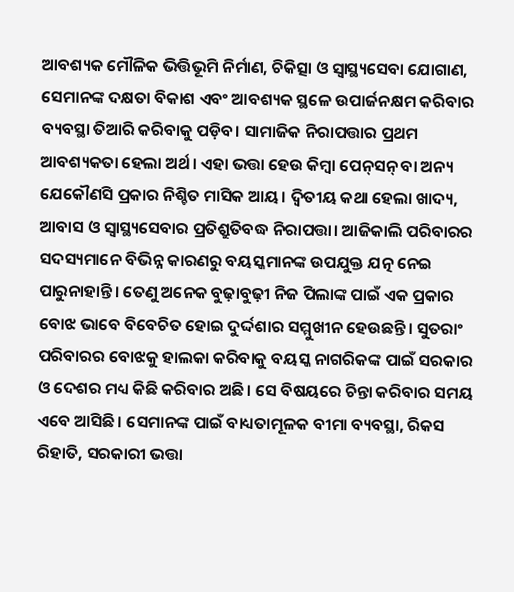ଆବଶ୍ୟକ ମୌଳିକ ଭିତ୍ତିଭୂମି ନିର୍ମାଣ, ଚିକିତ୍ସା ଓ ସ୍ୱାସ୍ଥ୍ୟସେବା ଯୋଗାଣ, ସେମାନଙ୍କ ଦକ୍ଷତା ବିକାଶ ଏବଂ ଆବଶ୍ୟକ ସ୍ଥଳେ ଉପାର୍ଜନକ୍ଷମ କରିବାର ବ୍ୟବସ୍ଥା ତିଆରି କରିବାକୁ ପଡ଼ିବ। ସାମାଜିକ ନିରାପତ୍ତାର ପ୍ରଥମ ଆବଶ୍ୟକତା ହେଲା ଅର୍ଥ। ଏହା ଭତ୍ତା ହେଉ କିମ୍ବା ପେନ୍‌‌ସନ୍‌‌ ବା ଅନ୍ୟ ଯେକୌଣସି ପ୍ରକାର ନିଶ୍ଚିତ ମାସିକ ଆୟ। ଦ୍ୱିତୀୟ କଥା ହେଲା ଖାଦ୍ୟ, ଆବାସ ଓ ସ୍ୱାସ୍ଥ୍ୟସେବାର ପ୍ରତିଶ୍ରୁତିବଦ୍ଧ ନିରାପତ୍ତା। ଆଜିକାଲି ପରିବାରର ସଦସ୍ୟମାନେ ବିଭିନ୍ନ କାରଣରୁ ବୟସ୍କମାନଙ୍କ ଉପଯୁକ୍ତ ଯତ୍ନ ନେଇ ପାରୁନାହାନ୍ତି। ତେଣୁ ଅନେକ ବୁଢ଼ାବୁଢ଼ୀ ନିଜ ପିଲାଙ୍କ ପାଇଁ ଏକ ପ୍ରକାର ବୋଝ ଭାବେ ବିବେଚିତ ହୋଇ ଦୁର୍ଦ୍ଦଶାର ସମ୍ମୁଖୀନ ହେଉଛନ୍ତି। ସୁତରାଂ ପରିବାରର ବୋଝକୁ ହାଲକା କରିବାକୁ ବୟସ୍କ ନାଗରିକଙ୍କ ପାଇଁ ସରକାର ଓ ଦେଶର ମଧ୍ୟ କିଛି କରିବାର ଅଛି। ସେ ବିଷୟରେ ଚିନ୍ତା କରିବାର ସମୟ ଏବେ ଆସିଛି। ସେମାନଙ୍କ ପାଇଁ ବାଧ୍ୟତାମୂଳକ ବୀମା ବ୍ୟବସ୍ଥା, ରିକସ ରିହାତି, ସରକାରୀ ଭତ୍ତା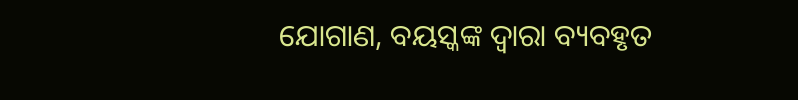ଯୋଗାଣ, ବୟସ୍କଙ୍କ ଦ୍ୱାରା ବ୍ୟବହୃତ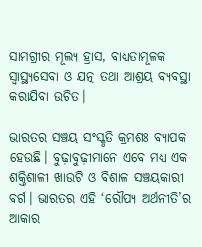ସାମଗ୍ରୀର ମୂଲ୍ୟ ହ୍ରାସ, ବାଧ୍ୟତାମୂଳକ ସ୍ୱାସ୍ଥ୍ୟସେବା ଓ ଯତ୍ନ ତଥା ଆଶ୍ରୟ ବ୍ୟବସ୍ଥା କରାଯିବା ଉଚିତ।

ଭାରତର ସଞ୍ଚୟ ସଂସ୍କୃତି କ୍ରମଶଃ ବ୍ୟାପକ ହେଉଛି। ବୁଢ଼ାବୁଢ଼ୀମାନେ ଏବେ ମଧ୍ୟ ଏକ ଶକ୍ତିଶାଳୀ ଖାଉଟି ଓ ବିଶାଳ ସଞ୍ଚୟକାରୀ ବର୍ଗ। ଭାରତର ଏହି ‘ରୌପ୍ୟ ଅର୍ଥନୀତି’ର ଆକାର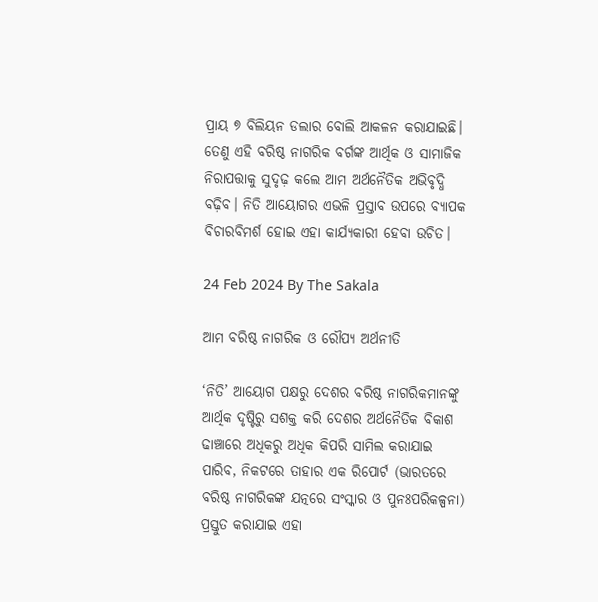ପ୍ରାୟ ୭ ବିଲିୟନ ଡଲାର ବୋଲି ଆକଳନ କରାଯାଇଛି। ତେଣୁ ଏହି ବରିଷ୍ଠ ନାଗରିକ ବର୍ଗଙ୍କ ଆର୍ଥିକ ଓ ସାମାଜିକ ନିରାପତ୍ତାକୁ ସୁଦୃଢ଼ କଲେ ଆମ ଅର୍ଥନୈତିକ ଅଭିବୃଦ୍ଧି ବଢ଼ିବ। ନିତି ଆୟୋଗର ଏଭଳି ପ୍ରସ୍ତାବ ଉପରେ ବ୍ୟାପକ ବିଚାରବିମର୍ଶ ହୋଇ ଏହା କାର୍ଯ୍ୟକାରୀ ହେବା ଉଚିତ।

24 Feb 2024 By The Sakala

ଆମ ବରିଷ୍ଠ ନାଗରିକ ଓ ରୌପ୍ୟ ଅର୍ଥନୀତି

‘ନିତି’ ଆୟୋଗ ପକ୍ଷରୁ ଦେଶର ବରିଷ୍ଠ ନାଗରିକମାନଙ୍କୁ ଆର୍ଥିକ ଦୃଷ୍ଟିରୁ ସଶକ୍ତ କରି ଦେଶର ଅର୍ଥନୈତିକ ବିକାଶ ଢାଞ୍ଚାରେ ଅଧିକରୁ ଅଧିକ କିପରି ସାମିଲ କରାଯାଇ ପାରିବ, ନିକଟରେ ତାହାର ଏକ ରିପୋର୍ଟ (ଭାରତରେ ବରିଷ୍ଠ ନାଗରିକଙ୍କ ଯତ୍ନରେ ସଂସ୍କାର ଓ ପୁନଃପରିକଳ୍ପନା) ପ୍ରସ୍ତୁତ କରାଯାଇ ଏହା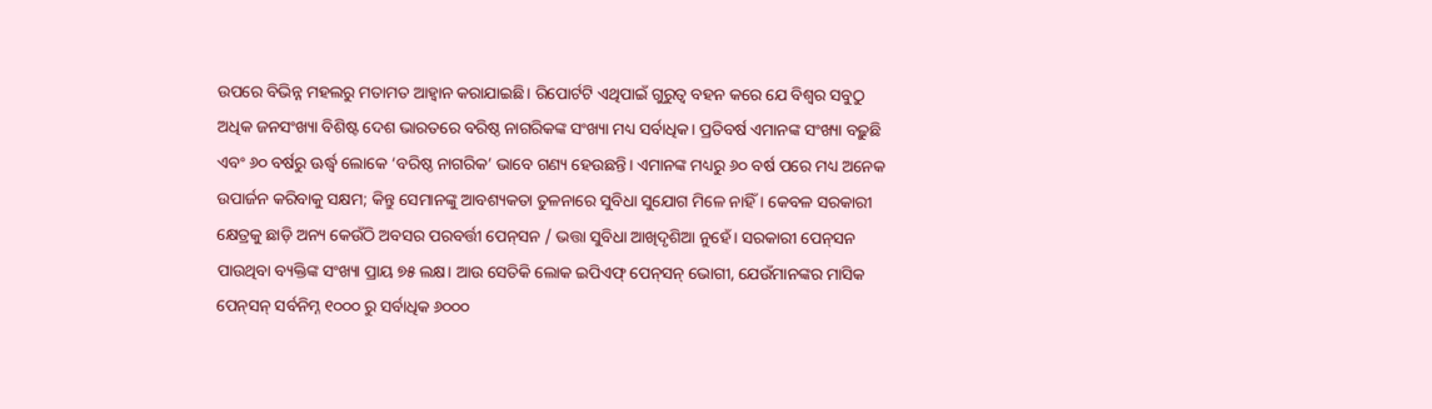ଉପରେ ବିଭିନ୍ନ ମହଲରୁ ମତାମତ ଆହ୍ୱାନ କରାଯାଇଛି। ରିପୋର୍ଟଟି ଏଥିପାଇଁ ଗୁରୁତ୍ୱ ବହନ କରେ ଯେ ବିଶ୍ୱର ସବୁଠୁ ଅଧିକ ଜନସଂଖ୍ୟା ବିଶିଷ୍ଟ ଦେଶ ଭାରତରେ ବରିଷ୍ଠ ନାଗରିକଙ୍କ ସଂଖ୍ୟା ମଧ୍ୟ ସର୍ବାଧିକ। ପ୍ରତିବର୍ଷ ଏମାନଙ୍କ ସଂଖ୍ୟା ବଢ଼ୁଛି ଏବଂ ୬୦ ବର୍ଷରୁ ଊର୍ଦ୍ଧ୍ବ ଲୋକେ ‘ବରିଷ୍ଠ ନାଗରିକ’ ଭାବେ ଗଣ୍ୟ ହେଉଛନ୍ତି। ଏମାନଙ୍କ ମଧ୍ୟରୁ ୬୦ ବର୍ଷ ପରେ ମଧ୍ୟ ଅନେକ ଉପାର୍ଜନ କରିବାକୁ ସକ୍ଷମ; କିନ୍ତୁ ସେମାନଙ୍କୁ ଆବଶ୍ୟକତା ତୁଳନାରେ ସୁବିଧା ସୁଯୋଗ ମିଳେ ନାହିଁ। କେବଳ ସରକାରୀ କ୍ଷେତ୍ରକୁ ଛାଡ଼ି ଅନ୍ୟ କେଉଁଠି ଅବସର ପରବର୍ତ୍ତୀ ପେନ୍‌‌ସନ / ଭତ୍ତା ସୁବିଧା ଆଖିଦୃଶିଆ ନୁହେଁ। ସରକାରୀ ପେନ୍‌‌ସନ ପାଉଥିବା ବ୍ୟକ୍ତିଙ୍କ ସଂଖ୍ୟା ପ୍ରାୟ ୭୫ ଲକ୍ଷ। ଆଉ ସେତିକି ଲୋକ ଇପିଏଫ୍‌‌ ପେନ୍‌‌ସନ୍‌‌ ଭୋଗୀ, ଯେଉଁମାନଙ୍କର ମାସିକ ପେନ୍‌‌ସନ୍‌‌ ସର୍ବନିମ୍ନ ୧୦୦୦ ରୁ ସର୍ବାଧିକ ୬୦୦୦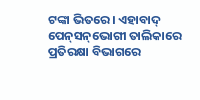ଟଙ୍କା ଭିତରେ। ଏହାବାଦ୍‌‌ ପେନ୍‌‌ସନ୍‌‌ଭୋଗୀ ତାଲିକାରେ ପ୍ରତିରକ୍ଷା ବିଭାଗରେ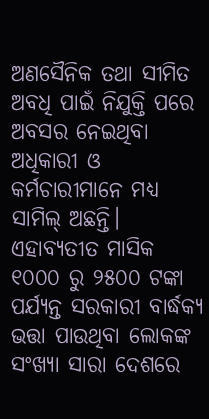ଅଣସୈନିକ ତଥା ସୀମିତ ଅବଧି ପାଇଁ ନିଯୁକ୍ତି ପରେ ଅବସର ନେଇଥିବା ଅଧିକାରୀ ଓ କର୍ମଚାରୀମାନେ ମଧ୍ୟ ସାମିଲ୍‌‌ ଅଛନ୍ତି। ଏହାବ୍ୟତୀତ ମାସିକ ୧୦୦୦ ରୁ ୨୫୦୦ ଟଙ୍କା ପର୍ଯ୍ୟନ୍ତ ସରକାରୀ ବାର୍ଦ୍ଧକ୍ୟ ଭତ୍ତା ପାଉଥିବା ଲୋକଙ୍କ ସଂଖ୍ୟା ସାରା ଦେଶରେ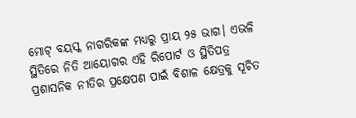ମୋଟ୍‌‌ ବୟସ୍କ ନାଗରିକଙ୍କ ମଧ୍ୟରୁ ପ୍ରାୟ ୨୫ ଭାଗ। ଏଭଳି ସ୍ଥିତିରେ ନିତି ଆୟୋଗର ଏହି ରିପୋର୍ଟ ଓ ସ୍ଥିତିପତ୍ର ପ୍ରଶାସନିକ ନୀତିର ପ୍ରକ୍ଷେପଣ ପାଇଁ ବିଶାଳ କ୍ଷେତ୍ରକୁ ସୂଚିତ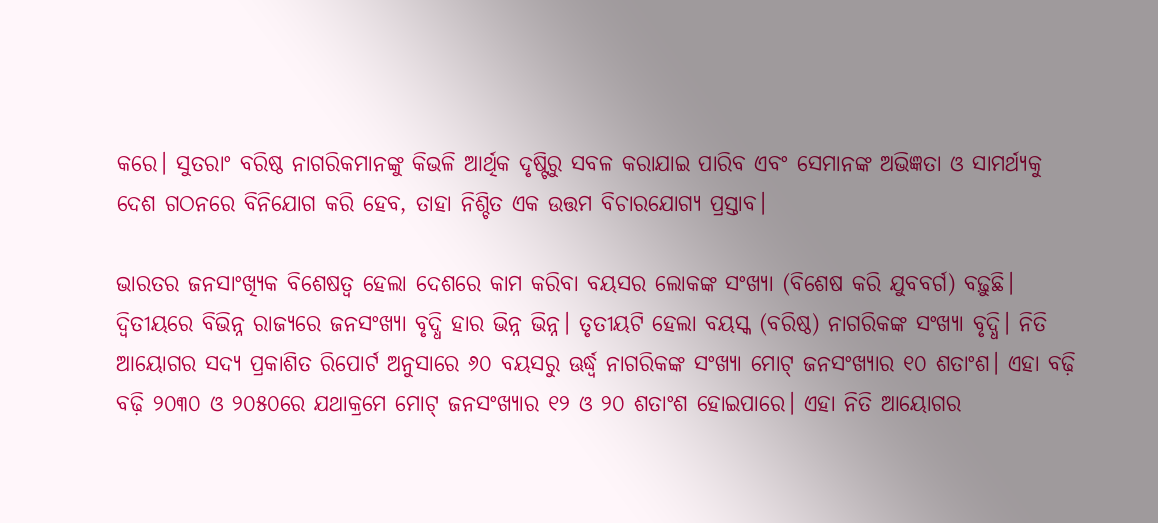କରେ। ସୁତରାଂ ବରିଷ୍ଠ ନାଗରିକମାନଙ୍କୁ କିଭଳି ଆର୍ଥିକ ଦୃଷ୍ଟିରୁ ସବଳ କରାଯାଇ ପାରିବ ଏବଂ ସେମାନଙ୍କ ଅଭିଜ୍ଞତା ଓ ସାମର୍ଥ୍ୟକୁ ଦେଶ ଗଠନରେ ବିନିଯୋଗ କରି ହେବ, ତାହା ନିଶ୍ଚିତ ଏକ ଉତ୍ତମ ବିଚାରଯୋଗ୍ୟ ପ୍ରସ୍ତାବ।

ଭାରତର ଜନସାଂଖ୍ୟିକ ବିଶେଷତ୍ୱ ହେଲା ଦେଶରେ କାମ କରିବା ବୟସର ଲୋକଙ୍କ ସଂଖ୍ୟା (ବିଶେଷ କରି ଯୁବବର୍ଗ) ବଢ଼ୁଛି। ଦ୍ୱିତୀୟରେ ବିଭିନ୍ନ ରାଜ୍ୟରେ ଜନସଂଖ୍ୟା ବୃଦ୍ଧି ହାର ଭିନ୍ନ ଭିନ୍ନ। ତୃତୀୟଟି ହେଲା ବୟସ୍କ (ବରିଷ୍ଠ) ନାଗରିକଙ୍କ ସଂଖ୍ୟା ବୃଦ୍ଧି। ନିତି ଆୟୋଗର ସଦ୍ୟ ପ୍ରକାଶିତ ରିପୋର୍ଟ ଅନୁସାରେ ୬୦ ବୟସରୁ ଊର୍ଦ୍ଧ୍ବ ନାଗରିକଙ୍କ ସଂଖ୍ୟା ମୋଟ୍‌‌ ଜନସଂଖ୍ୟାର ୧୦ ଶତାଂଶ। ଏହା ବଢ଼ି ବଢ଼ି ୨୦୩୦ ଓ ୨୦୫୦ରେ ଯଥାକ୍ରମେ ମୋଟ୍‌‌ ଜନସଂଖ୍ୟାର ୧୨ ଓ ୨୦ ଶତାଂଶ ହୋଇପାରେ। ଏହା ନିତି ଆୟୋଗର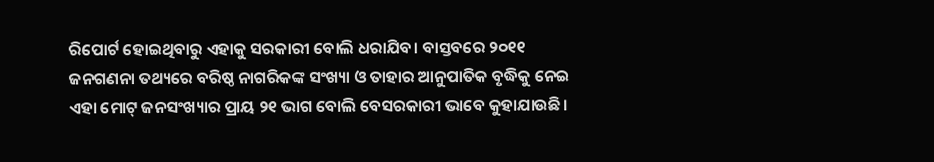ରିପୋର୍ଟ ହୋଇଥିବାରୁ ଏହାକୁ ସରକାରୀ ବୋଲି ଧରାଯିବ। ବାସ୍ତବରେ ୨୦୧୧ ଜନଗଣନା ତଥ୍ୟରେ ବରିଷ୍ଠ ନାଗରିକଙ୍କ ସଂଖ୍ୟା ଓ ତାହାର ଆନୁପାତିକ ବୃଦ୍ଧିକୁ ନେଇ ଏହା ମୋଟ୍‌‌ ଜନସଂଖ୍ୟାର ପ୍ରାୟ ୨୧ ଭାଗ ବୋଲି ବେସରକାରୀ ଭାବେ କୁହାଯାଉଛି।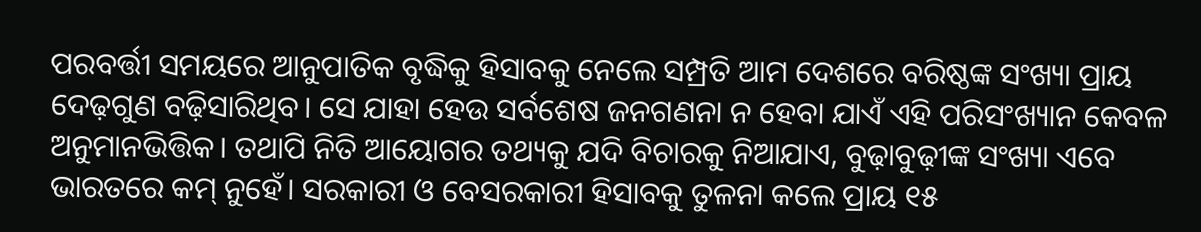ପରବର୍ତ୍ତୀ ସମୟରେ ଆନୁପାତିକ ବୃଦ୍ଧିକୁ ହିସାବକୁ ନେଲେ ସମ୍ପ୍ରତି ଆମ ଦେଶରେ ବରିଷ୍ଠଙ୍କ ସଂଖ୍ୟା ପ୍ରାୟ ଦେଢ଼ଗୁଣ ବଢ଼ିସାରିଥିବ। ସେ ଯାହା ହେଉ ସର୍ବଶେଷ ଜନଗଣନା ନ ହେବା ଯାଏଁ ଏହି ପରିସଂଖ୍ୟାନ କେବଳ ଅନୁମାନଭିତ୍ତିକ। ତଥାପି ନିତି ଆୟୋଗର ତଥ୍ୟକୁ ଯଦି ବିଚାରକୁ ନିଆଯାଏ, ବୁଢ଼ାବୁଢ଼ୀଙ୍କ ସଂଖ୍ୟା ଏବେ ଭାରତରେ କମ୍‌‌ ନୁହେଁ। ସରକାରୀ ଓ ବେସରକାରୀ ହିସାବକୁ ତୁଳନା କଲେ ପ୍ରାୟ ୧୫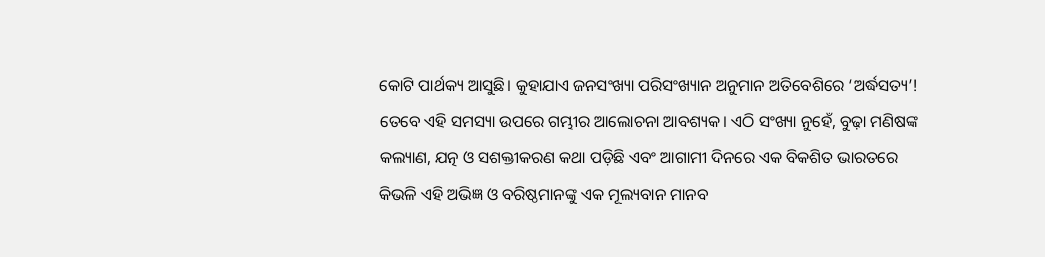କୋଟି ପାର୍ଥକ୍ୟ ଆସୁଛି। କୁହାଯାଏ ଜନସଂଖ୍ୟା ପରିସଂଖ୍ୟାନ ଅନୁମାନ ଅତିବେଶିରେ ‘ଅର୍ଦ୍ଧସତ୍ୟ’! ତେବେ ଏହି ସମସ୍ୟା ଉପରେ ଗମ୍ଭୀର ଆଲୋଚନା ଆବଶ୍ୟକ। ଏଠି ସଂଖ୍ୟା ନୁହେଁ, ବୁଢ଼ା ମଣିଷଙ୍କ କଲ୍ୟାଣ, ଯତ୍ନ ଓ ସଶକ୍ତୀକରଣ କଥା ପଡ଼ିଛି ଏବଂ ଆଗାମୀ ଦିନରେ ଏକ ବିକଶିତ ଭାରତରେ କିଭଳି ଏହି ଅଭିଜ୍ଞ ଓ ବରିଷ୍ଠମାନଙ୍କୁ ଏକ ମୂଲ୍ୟବାନ ମାନବ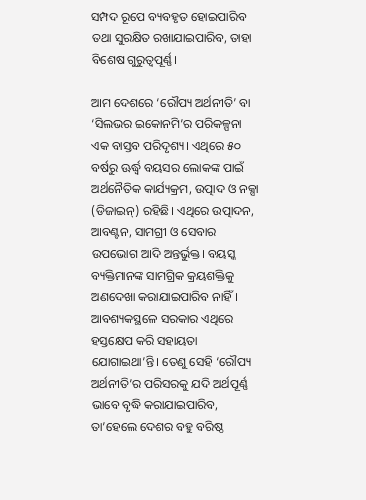ସମ୍ପଦ ରୂପେ ବ୍ୟବହୃତ ହୋଇପାରିବ ତଥା ସୁରକ୍ଷିତ ରଖାଯାଇପାରିବ, ତାହା ବିଶେଷ ଗୁରୁତ୍ୱପୂର୍ଣ୍ଣ।

ଆମ ଦେଶରେ ‘ରୌପ୍ୟ ଅର୍ଥନୀତି’ ବା ‘ସିଲଭର ଇକୋନମି’ର ପରିକଳ୍ପନା ଏକ ବାସ୍ତବ ପରିଦୃଶ୍ୟ। ଏଥିରେ ୫୦ ବର୍ଷରୁ ଊର୍ଦ୍ଧ୍ବ ବୟସର ଲୋକଙ୍କ ପାଇଁ ଅର୍ଥନୈତିକ କାର୍ଯ୍ୟକ୍ରମ, ଉତ୍ପାଦ ଓ ନକ୍ସା (ଡିଜାଇନ୍‌‌) ରହିଛି। ଏଥିରେ ଉତ୍ପାଦନ, ଆବଣ୍ଟନ, ସାମଗ୍ରୀ ଓ ସେବାର ଉପଭୋଗ ଆଦି ଅନ୍ତର୍ଭୁକ୍ତ। ବୟସ୍କ ବ୍ୟକ୍ତିମାନଙ୍କ ସାମଗ୍ରିକ କ୍ରୟଶକ୍ତିକୁ ଅଣଦେଖା କରାଯାଇପାରିବ ନାହିଁ। ଆବଶ୍ୟକସ୍ଥଳେ ସରକାର ଏଥିରେ ହସ୍ତକ୍ଷେପ କରି ସହାୟତା ଯୋଗାଇଥା’ନ୍ତି। ତେଣୁ ସେହି ‘ରୌପ୍ୟ ଅର୍ଥନୀତି’ର ପରିସରକୁ ଯଦି ଅର୍ଥପୂର୍ଣ୍ଣ ଭାବେ ବୃଦ୍ଧି କରାଯାଇପାରିବ, ତା’ହେଲେ ଦେଶର ବହୁ ବରିଷ୍ଠ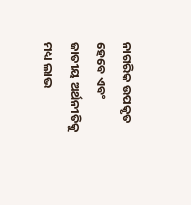ନାଗରିକ ଉପକୃତ ହେବେ ଏବଂ ଜାତୀୟ ଅର୍ଥନୀତିକୁ ମଧ୍ୟ ଲାଭ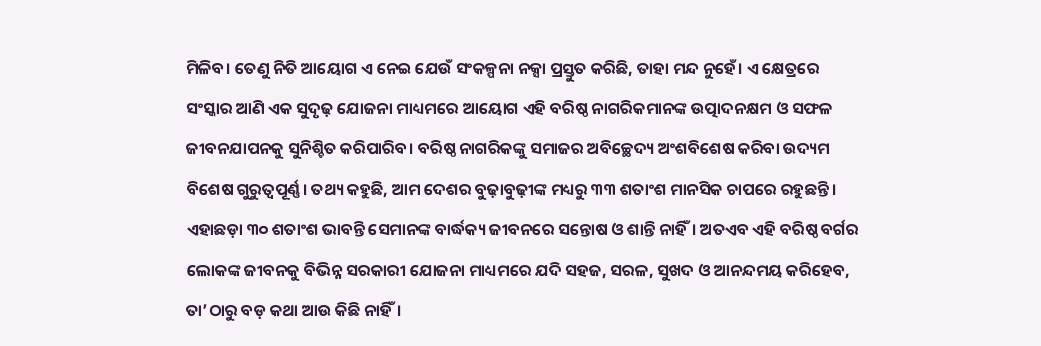ମିଳିବ। ତେଣୁ ନିତି ଆୟୋଗ ଏ ନେଇ ଯେଉଁ ସଂକଳ୍ପନା ନକ୍ସା ପ୍ରସ୍ତୁତ କରିଛି, ତାହା ମନ୍ଦ ନୁହେଁ। ଏ କ୍ଷେତ୍ରରେ ସଂସ୍କାର ଆଣି ଏକ ସୁଦୃଢ଼ ଯୋଜନା ମାଧ୍ୟମରେ ଆୟୋଗ ଏହି ବରିଷ୍ଠ ନାଗରିକମାନଙ୍କ ଉତ୍ପାଦନକ୍ଷମ ଓ ସଫଳ ଜୀବନଯାପନକୁ ସୁନିଶ୍ଚିତ କରିପାରିବ। ବରିଷ୍ଠ ନାଗରିକଙ୍କୁ ସମାଜର ଅବିଚ୍ଛେଦ୍ୟ ଅଂଶବିଶେଷ କରିବା ଉଦ୍ୟମ ବିଶେଷ ଗୁରୁତ୍ୱପୂର୍ଣ୍ଣ। ତଥ୍ୟ କହୁଛି, ଆମ ଦେଶର ବୁଢ଼ାବୁଢ଼ୀଙ୍କ ମଧ୍ୟରୁ ୩୩ ଶତାଂଶ ମାନସିକ ଚାପରେ ରହୁଛନ୍ତି। ଏହାଛଡ଼ା ୩୦ ଶତାଂଶ ଭାବନ୍ତି ସେମାନଙ୍କ ବାର୍ଦ୍ଧକ୍ୟ ଜୀବନରେ ସନ୍ତୋଷ ଓ ଶାନ୍ତି ନାହିଁ। ଅତଏବ ଏହି ବରିଷ୍ଠ ବର୍ଗର ଲୋକଙ୍କ ଜୀବନକୁ ବିଭିନ୍ନ ସରକାରୀ ଯୋଜନା ମାଧ୍ୟମରେ ଯଦି ସହଜ, ସରଳ, ସୁଖଦ ଓ ଆନନ୍ଦମୟ କରିହେବ, ତା’ଠାରୁ ବଡ଼ କଥା ଆଉ କିଛି ନାହିଁ।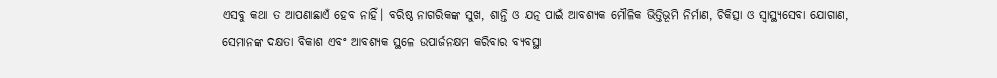ଏସବୁ କଥା ତ ଆପଣାଛାଏଁ ହେବ ନାହିଁ। ବରିଷ୍ଠ ନାଗରିକଙ୍କ ସୁଖ, ଶାନ୍ତି ଓ ଯତ୍ନ ପାଇଁ ଆବଶ୍ୟକ ମୌଳିକ ଭିତ୍ତିଭୂମି ନିର୍ମାଣ, ଚିକିତ୍ସା ଓ ସ୍ୱାସ୍ଥ୍ୟସେବା ଯୋଗାଣ, ସେମାନଙ୍କ ଦକ୍ଷତା ବିକାଶ ଏବଂ ଆବଶ୍ୟକ ସ୍ଥଳେ ଉପାର୍ଜନକ୍ଷମ କରିବାର ବ୍ୟବସ୍ଥା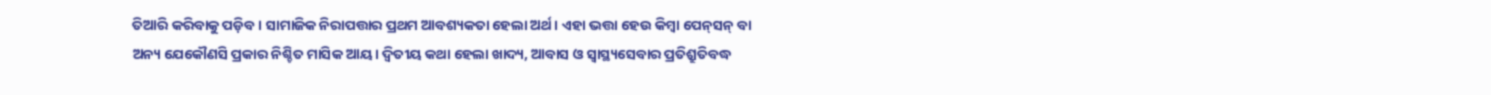ତିଆରି କରିବାକୁ ପଡ଼ିବ। ସାମାଜିକ ନିରାପତ୍ତାର ପ୍ରଥମ ଆବଶ୍ୟକତା ହେଲା ଅର୍ଥ। ଏହା ଭତ୍ତା ହେଉ କିମ୍ବା ପେନ୍‌‌ସନ୍‌‌ ବା ଅନ୍ୟ ଯେକୌଣସି ପ୍ରକାର ନିଶ୍ଚିତ ମାସିକ ଆୟ। ଦ୍ୱିତୀୟ କଥା ହେଲା ଖାଦ୍ୟ, ଆବାସ ଓ ସ୍ୱାସ୍ଥ୍ୟସେବାର ପ୍ରତିଶ୍ରୁତିବଦ୍ଧ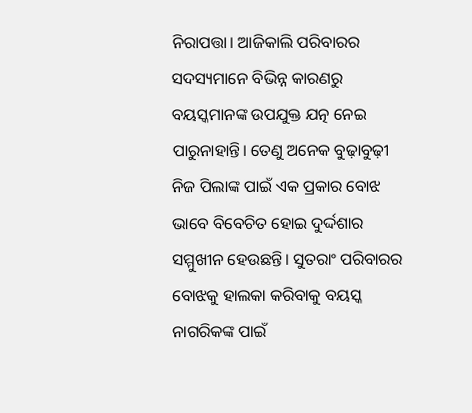ନିରାପତ୍ତା। ଆଜିକାଲି ପରିବାରର ସଦସ୍ୟମାନେ ବିଭିନ୍ନ କାରଣରୁ ବୟସ୍କମାନଙ୍କ ଉପଯୁକ୍ତ ଯତ୍ନ ନେଇ ପାରୁନାହାନ୍ତି। ତେଣୁ ଅନେକ ବୁଢ଼ାବୁଢ଼ୀ ନିଜ ପିଲାଙ୍କ ପାଇଁ ଏକ ପ୍ରକାର ବୋଝ ଭାବେ ବିବେଚିତ ହୋଇ ଦୁର୍ଦ୍ଦଶାର ସମ୍ମୁଖୀନ ହେଉଛନ୍ତି। ସୁତରାଂ ପରିବାରର ବୋଝକୁ ହାଲକା କରିବାକୁ ବୟସ୍କ ନାଗରିକଙ୍କ ପାଇଁ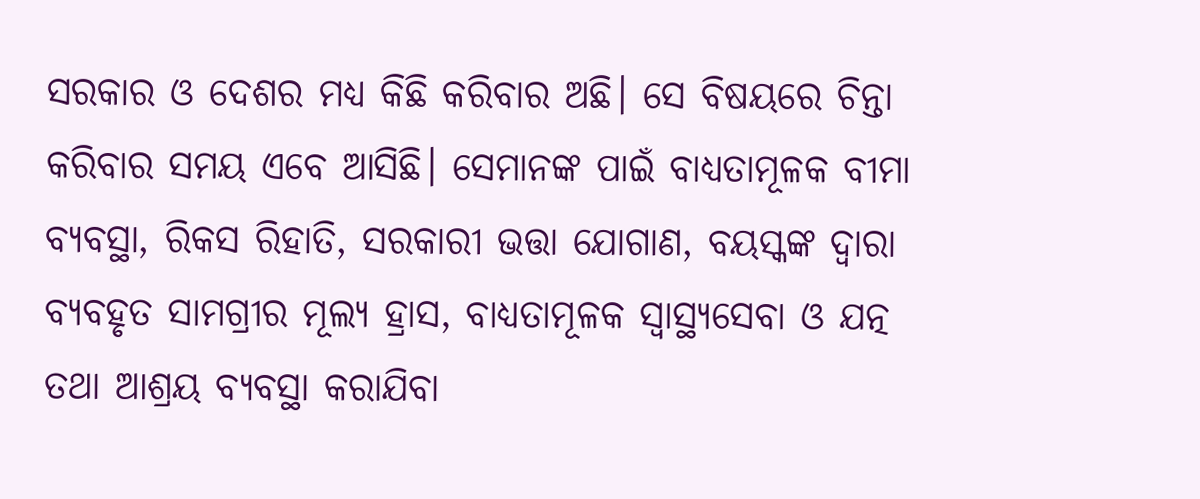ସରକାର ଓ ଦେଶର ମଧ୍ୟ କିଛି କରିବାର ଅଛି। ସେ ବିଷୟରେ ଚିନ୍ତା କରିବାର ସମୟ ଏବେ ଆସିଛି। ସେମାନଙ୍କ ପାଇଁ ବାଧ୍ୟତାମୂଳକ ବୀମା ବ୍ୟବସ୍ଥା, ରିକସ ରିହାତି, ସରକାରୀ ଭତ୍ତା ଯୋଗାଣ, ବୟସ୍କଙ୍କ ଦ୍ୱାରା ବ୍ୟବହୃତ ସାମଗ୍ରୀର ମୂଲ୍ୟ ହ୍ରାସ, ବାଧ୍ୟତାମୂଳକ ସ୍ୱାସ୍ଥ୍ୟସେବା ଓ ଯତ୍ନ ତଥା ଆଶ୍ରୟ ବ୍ୟବସ୍ଥା କରାଯିବା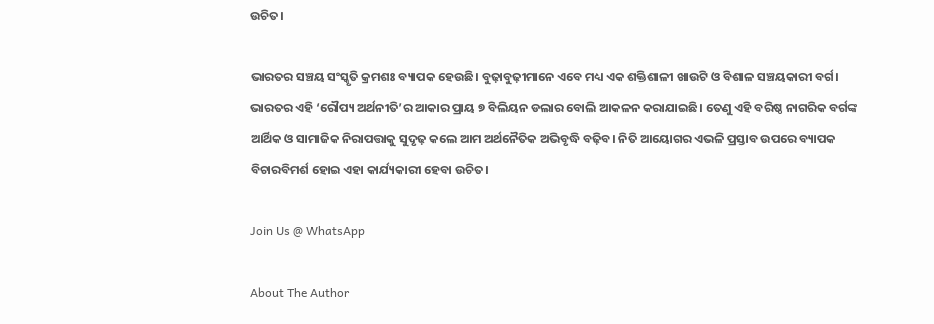ଉଚିତ।

ଭାରତର ସଞ୍ଚୟ ସଂସ୍କୃତି କ୍ରମଶଃ ବ୍ୟାପକ ହେଉଛି। ବୁଢ଼ାବୁଢ଼ୀମାନେ ଏବେ ମଧ୍ୟ ଏକ ଶକ୍ତିଶାଳୀ ଖାଉଟି ଓ ବିଶାଳ ସଞ୍ଚୟକାରୀ ବର୍ଗ। ଭାରତର ଏହି ‘ରୌପ୍ୟ ଅର୍ଥନୀତି’ର ଆକାର ପ୍ରାୟ ୭ ବିଲିୟନ ଡଲାର ବୋଲି ଆକଳନ କରାଯାଇଛି। ତେଣୁ ଏହି ବରିଷ୍ଠ ନାଗରିକ ବର୍ଗଙ୍କ ଆର୍ଥିକ ଓ ସାମାଜିକ ନିରାପତ୍ତାକୁ ସୁଦୃଢ଼ କଲେ ଆମ ଅର୍ଥନୈତିକ ଅଭିବୃଦ୍ଧି ବଢ଼ିବ। ନିତି ଆୟୋଗର ଏଭଳି ପ୍ରସ୍ତାବ ଉପରେ ବ୍ୟାପକ ବିଚାରବିମର୍ଶ ହୋଇ ଏହା କାର୍ଯ୍ୟକାରୀ ହେବା ଉଚିତ।

Join Us @ WhatsApp

About The Author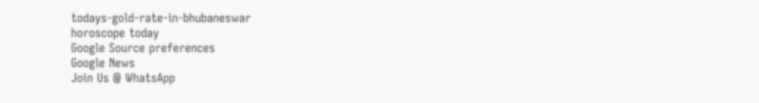todays-gold-rate-in-bhubaneswar
horoscope today
Google Source preferences
Google News
Join Us @ WhatsApp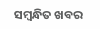ସମ୍ବନ୍ଧିତ ଖବର